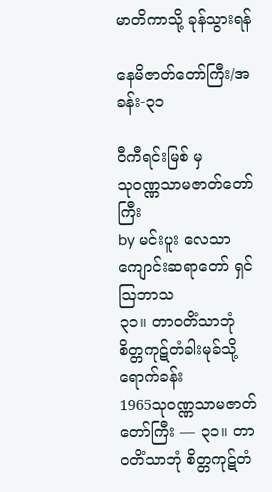မာတိကာသို့ ခုန်သွားရန်

နေမိဇာတ်တော်ကြီး/အခန်း-၃၁

ဝီကီရင်းမြစ် မှ
သုဝဏ္ဏသာမဇာတ်တော်ကြီး
by မင်းပူး လေသာကျောင်းဆရာတော် ရှင်ဩဘာသ
၃၁။ တာဝတိံသာဘုံ စိတ္တကုဋ်တံခါးမုခ်သို့ ရောက်ခန်း
1965သုဝဏ္ဏသာမဇာတ်တော်ကြီး — ၃၁။ တာဝတိံသာဘုံ စိတ္တကုဋ်တံ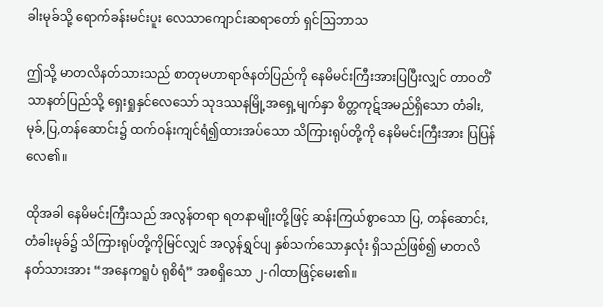ခါးမုခ်သို့ ရောက်ခန်းမင်းပူး လေသာကျောင်းဆရာတော် ရှင်ဩဘာသ

ဤသို့ မာတလိနတ်သားသည် စာတုမဟာရာဇ်နတ်ပြည်ကို နေမိမင်းကြီးအားပြပြီးလျှင် တာဝတိံသာနတ်ပြည်သို့ ရှေးရှုနှင်လေသော် သုဒဿနမြို့အရှေ့မျက်နှာ စိတ္တကုဋ်အမည်ရှိသော တံခါး,မုခ်,ပြ,တန်ဆောင်း၌ ထက်ဝန်းကျင်ရံ၍ထားအပ်သော သိကြားရုပ်တို့ကို နေမိမင်းကြီးအား ပြပြန်လေ၏။

ထိုအခါ နေမိမင်းကြီးသည် အလွန်တရာ ရတနာမျိုးတို့ဖြင့် ဆန်းကြယ်စွာသော ပြ, တန်ဆောင်း, တံခါးမုခ်၌ သိကြားရုပ်တို့ကိုမြင်လျှင် အလွန်ရွှင်ပျ နှစ်သက်သောနှလုံး ရှိသည်ဖြစ်၍ မာတလိနတ်သားအား “အနေကရူပံ ရုစိရံ” အစရှိသော ၂-ဂါထာဖြင့်မေး၏။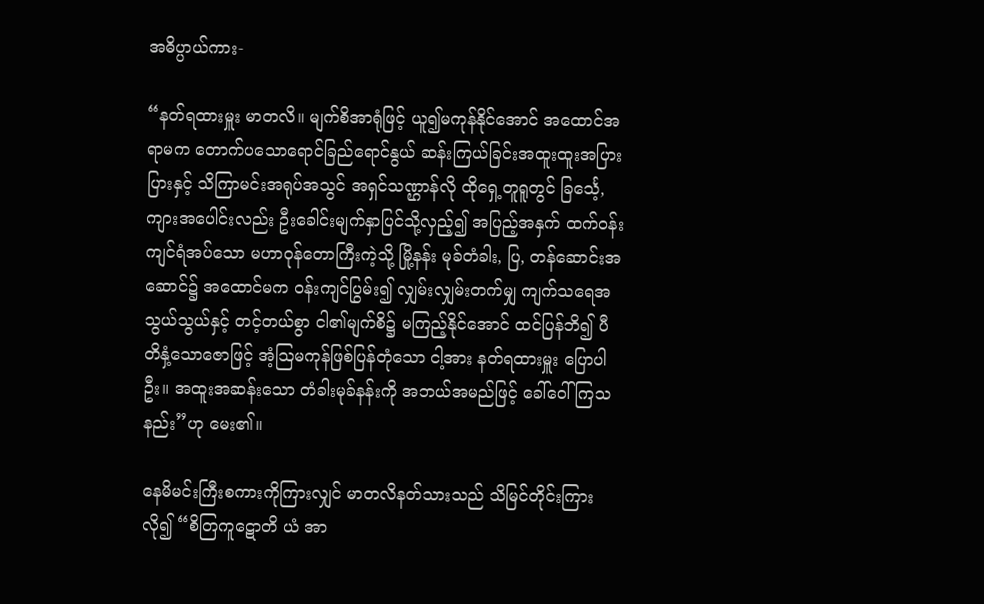အဓိပ္ပာယ်ကား-

“နတ်ရထားမှူး မာတလိ။ မျက်စိအာရုံဖြင့် ယူ၍မကုန်နိုင်အောင် အထောင်အရာမက တောက်ပသောရောင်ခြည်ရောင်နွယ် ဆန်းကြယ်ခြင်းအထူးထူးအပြားပြားနှင့် သိကြာမင်းအရုပ်အသွင် အရှင်သဏ္ဌာန်လို ထိုရှေ့တူရူတွင် ခြင်္သေ့, ကျားအပေါင်းလည်း ဦးခေါင်းမျက်နှာပြင်သို့လှည့်၍ အပြည့်အနှက် ထက်ဝန်းကျင်ရံအပ်သော မဟာဝုန်တောကြီးကဲ့သို့ မြို့နန်း မုခ်တံခါး, ပြ, တန်ဆောင်းအဆောင်၌ အထောင်မက ဝန်းကျင်ပြွမ်း၍ လျှမ်းလျှမ်းတက်မျှ ကျက်သရေအသွယ်သွယ်နှင့် တင့်တယ်စွာ ငါ၏မျက်စိ၌ မကြည့်နိုင်အောင် ထင်ပြန်ဘိ၍ ပီတိနှံ့သောဇောဖြင့် အံ့သြမကုန်ဖြစ်ပြန်တုံသော ငါ့အား နတ်ရထားမှူး ပြောပါဦး။ အထူးအဆန်းသော တံခါးမုခ်နန်းကို အဘယ်အမည်ဖြင့် ခေါ်ဝေါ်ကြသနည်း”ဟု မေး၏။

နေမိမင်းကြီးစကားကိုကြားလျှင် မာတလိနတ်သားသည် သိမြင်တိုင်းကြားလို၍ “စိတြကူဋောတိ ယံ အာ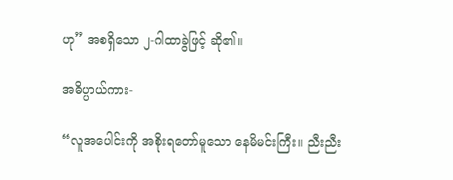ဟု” အစရှိသော ၂-ဂါထာခွဲဖြင့် ဆို၏။

အဓိပ္ပာယ်ကား-

“လူအပေါင်းကို အစိုးရတော်မူသော နေမိမင်းကြီး။ ညီးညီး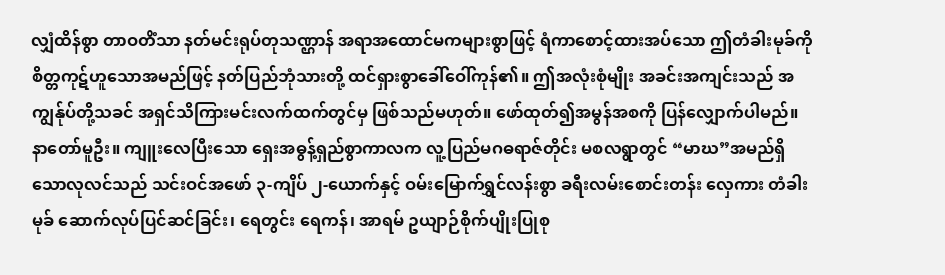လျှံထိန်စွာ တာဝတိံသာ နတ်မင်းရုပ်တုသဏ္ဌာန် အရာအထောင်မကများစွာဖြင့် ရံကာစောင့်ထားအပ်သော ဤတံခါးမုခ်ကို စိတ္တကုဋ်ဟူသောအမည်ဖြင့် နတ်ပြည်ဘုံသားတို့ ထင်ရှားစွာခေါ်ဝေါ်ကုန်၏။ ဤအလုံးစုံမျိုး အခင်းအကျင်းသည် အကျွန်ုပ်တို့သခင် အရှင်သိကြားမင်းလက်ထက်တွင်မှ ဖြစ်သည်မဟုတ်။ ဖော်ထုတ်၍အမွန်အစကို ပြန်လျှောက်ပါမည်။ နာတော်မူဦး။ ကျူးလေပြီးသော ရှေးအဓွန့်ရှည်စွာကာလက လူ့ပြည်မဂဓရာဇ်တိုင်း မစလရွာတွင် “မာဃ”အမည်ရှိသောလုလင်သည် သင်းဝင်အဖော် ၃-ကျိပ် ၂-ယောက်နှင့် ဝမ်းမြောက်ရွှင်လန်းစွာ ခရီးလမ်းစောင်းတန်း လှေကား တံခါးမုခ် ဆောက်လုပ်ပြင်ဆင်ခြင်း၊ ရေတွင်း ရေကန်၊ အာရမ် ဥယျာဉ်စိုက်ပျိုးပြုစု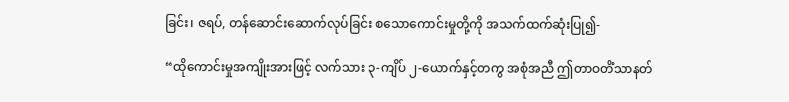ခြင်း၊ ဇရပ်, တန်ဆောင်းဆောက်လုပ်ခြင်း စသောကောင်းမှုတို့ကို အသက်ထက်ဆုံးပြု၍-

“ထိုကောင်းမှုအကျိုးအားဖြင့် လက်သား ၃-ကျိပ် ၂-ယောက်နှင့်တကွ အစုံအညီ ဤတာဝတိံသာနတ်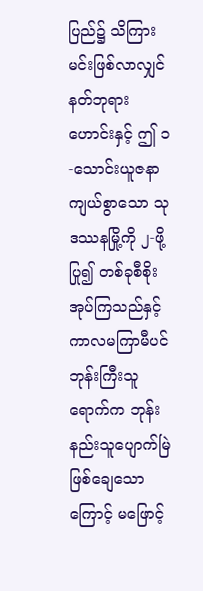ပြည်၌ သိကြားမင်းဖြစ်လာလျှင် နတ်ဘုရားဟောင်းနှင့် ဤ ၁-သောင်းယူဇနာ ကျယ်စွာသော သုဒဿနမြို့ကို ၂-ဖို့ပြု၍ တစ်ခုစီစိုးအုပ်ကြသည်နှင့် ကာလမကြာမီပင် ဘုန်းကြီးသူရောက်က ဘုန်းနည်းသူပျောက်မြဲ ဖြစ်ချေသောကြောင့် မဖြောင့်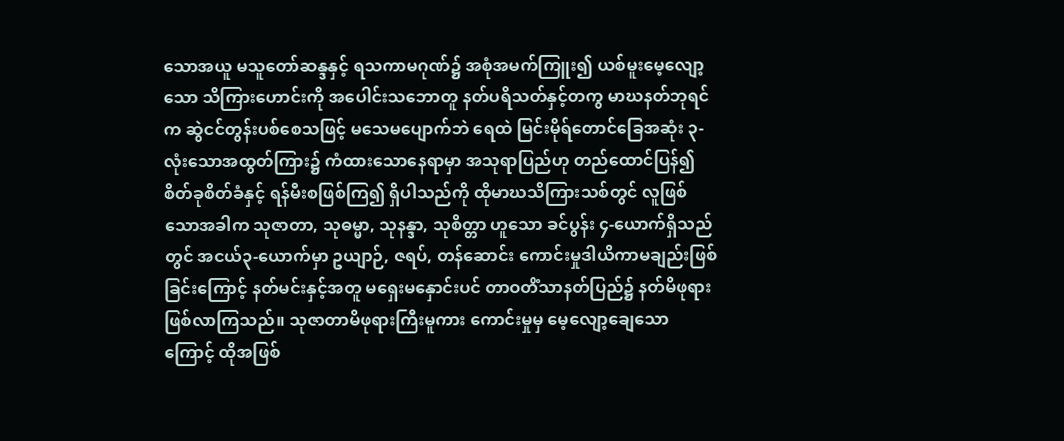သောအယူ မသူတော်ဆန္ဒနှင့် ရသကာမဂုဏ်၌ အစုံအမက်ကြူး၍ ယစ်မူးမေ့လျော့သော သိကြားဟောင်းကို အပေါင်းသဘောတူ နတ်ပရိသတ်နှင့်တကွ မာဃနတ်ဘုရင်က ဆွဲငင်တွန်းပစ်စေသဖြင့် မသေမပျောက်ဘဲ ရေထဲ မြင်းမိုရ်တောင်ခြေအဆုံး ၃-လုံးသောအထွတ်ကြား၌ ကံထားသောနေရာမှာ အသုရာပြည်ဟု တည်ထောင်ပြန်၍ စိတ်ခုစိတ်ခံနှင့် ရန်မီးစဖြစ်ကြ၍ ရှိပါသည်ကို ထိုမာဃသိကြားသစ်တွင် လူဖြစ်သောအခါက သုဇာတာ, သုဓမ္မာ, သုနန္ဒာ, သုစိတ္တာ ဟူသော ခင်ပွန်း ၄-ယောက်ရှိသည်တွင် အငယ်၃-ယောက်မှာ ဥယျာဉ်, ဇရပ်, တန်ဆောင်း ကောင်းမှုဒါယိကာမချည်းဖြစ်ခြင်းကြောင့် နတ်မင်းနှင့်အတူ မရှေးမနှောင်းပင် တာဝတိံသာနတ်ပြည်၌ နတ်မိဖုရား ဖြစ်လာကြသည်။ သုဇာတာမိဖုရားကြီးမူကား ကောင်းမှုမှ မေ့လျော့ချေသောကြောင့် ထိုအဖြစ်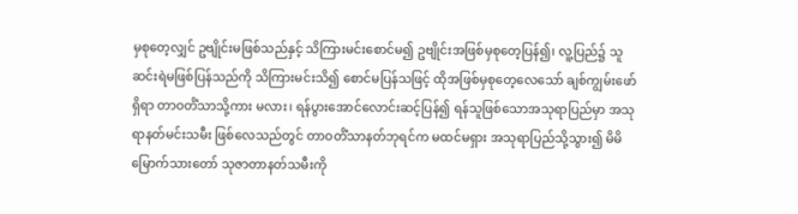မှစုတေ့လျှင် ဥဗျိုင်းမဖြစ်သည်နှင့် သိကြားမင်းစောင်မ၍ ဥဗျိုင်းအဖြစ်မှစုတေ့ပြန်၍၊ လူ့ပြည်၌ သူဆင်းရဲမဖြစ်ပြန်သည်ကို သိကြားမင်းသိ၍ စောင်မပြန်သဖြင့် ထိုအဖြစ်မှစုတေ့လေသော် ချစ်ကျွမ်းဖော်ရှိရာ တာဝတိံသာသို့ကား မလား၊ ရန်ပွားအောင်လောင်းဆင့်ပြန်၍ ရန်သူဖြစ်သောအသုရာပြည်မှာ အသုရာနတ်မင်းသမီး ဖြစ်လေသည်တွင် တာဝတိံသာနတ်ဘုရင်က မထင်မရှား အသုရာပြည်သို့သွား၍ မိမိမြောက်သားတော် သုဇာတာနတ်သမီးကို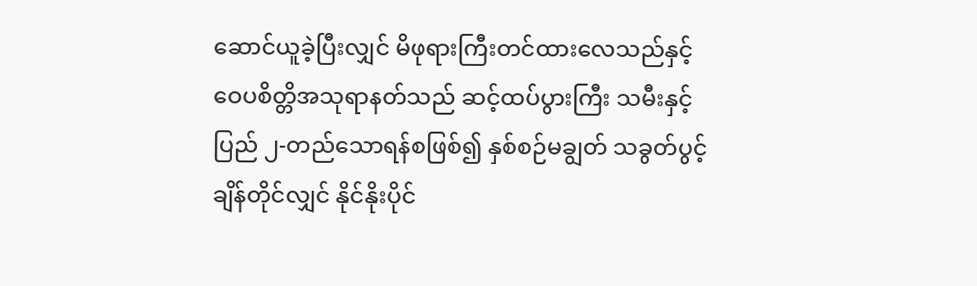ဆောင်ယူခဲ့ပြီးလျှင် မိဖုရားကြီးတင်ထားလေသည်နှင့် ဝေပစိတ္တိအသုရာနတ်သည် ဆင့်ထပ်ပွားကြီး သမီးနှင့်ပြည် ၂-တည်သောရန်စဖြစ်၍ နှစ်စဉ်မချွတ် သခွတ်ပွင့်ချိန်တိုင်လျှင် နိုင်နိုးပိုင်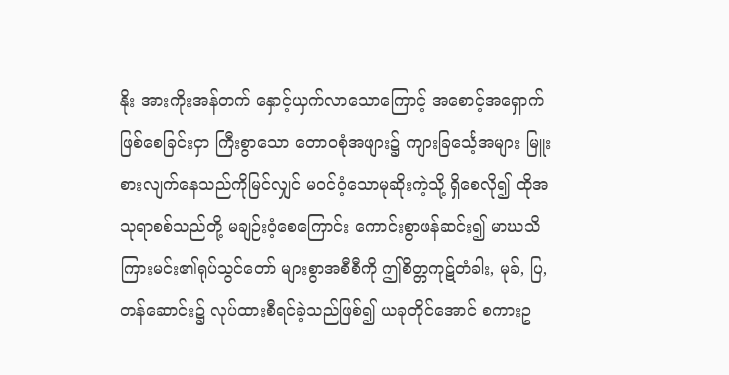နိုး အားကိုးအန်တက် နှောင့်ယှက်လာသောကြောင့် အစောင့်အရှောက်ဖြစ်စေခြင်းငှာ ကြီးစွာသော တောဝစုံအဖျား၌ ကျားခြင်္သေ့အများ မြူးစားလျက်နေသည်ကိုမြင်လျှင် မဝင်ဝံ့သောမုဆိုးကဲ့သို့ ရှိစေလို၍ ထိုအသုရာစစ်သည်တို့ မချဉ်းဝံ့စေကြောင်း ကောင်းစွာဖန်ဆင်း၍ မာဃသိကြားမင်း၏ရုပ်သွင်တော် များစွာအစီစီကို ဤစိတ္တကုဋ်တံခါး, မုခ်, ပြ, တန်ဆောင်း၌ လုပ်ထားစီရင်ခဲ့သည်ဖြစ်၍ ယခုတိုင်အောင် စကားဥ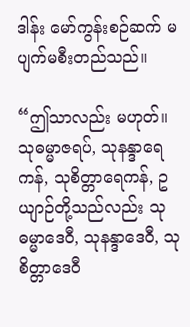ဒါန်း မော်ကွန်းစဉ်ဆက် မပျက်မစီးတည်သည်။

“ဤသာလည်း မဟုတ်။ သုဓမ္မာဇရပ်, သုနန္ဒာရေကန်, သုစိတ္တာရေကန်, ဥယျာဉ်တို့သည်လည်း သုဓမ္မာဒေဝီ, သုနန္ဒာဒေဝီ, သုစိတ္တာဒေဝီ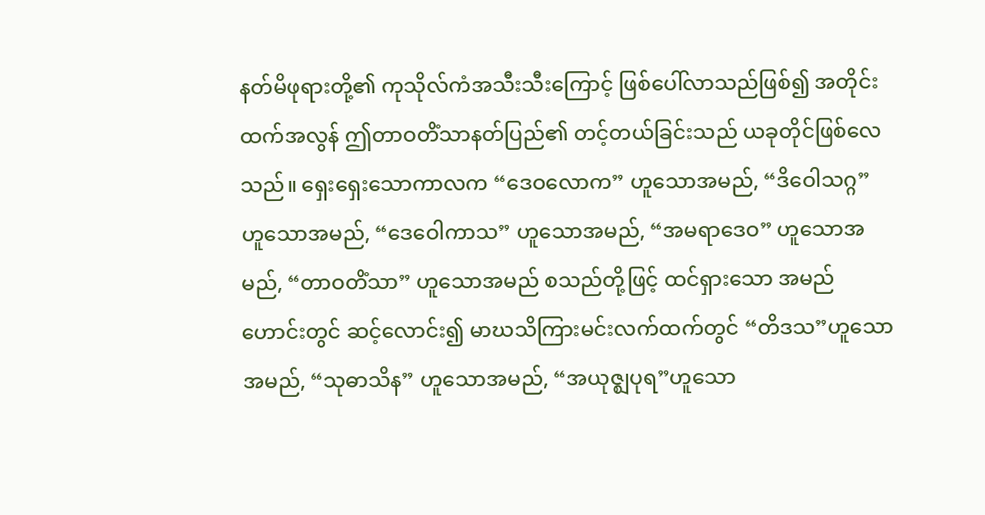နတ်မိဖုရားတို့၏ ကုသိုလ်ကံအသီးသီးကြောင့် ဖြစ်ပေါ်လာသည်ဖြစ်၍ အတိုင်းထက်အလွန် ဤတာဝတိံသာနတ်ပြည်၏ တင့်တယ်ခြင်းသည် ယခုတိုင်ဖြစ်လေသည်။ ရှေးရှေးသောကာလက “ဒေဝလောက” ဟူသောအမည်, “ဒိဝေါသဂ္ဂ” ဟူသောအမည်, “ဒေဝေါကာသ” ဟူသောအမည်, “အမရာဒေဝ” ဟူသောအမည်, “တာဝတိံသာ” ဟူသောအမည် စသည်တို့ဖြင့် ထင်ရှားသော အမည်ဟောင်းတွင် ဆင့်လောင်း၍ မာဃသိကြားမင်းလက်ထက်တွင် “တိဒသ”ဟူသောအမည်, “သုဓာသိန” ဟူသောအမည်, “အယုဇ္ဈပုရ”ဟူသော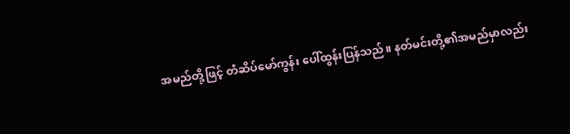အမည်တို့ဖြင့် တံဆိပ်မော်ကွန်း ပေါ်ထွန်းပြန်သည်။ နတ်မင်းတို့၏အမည်မှာလည်း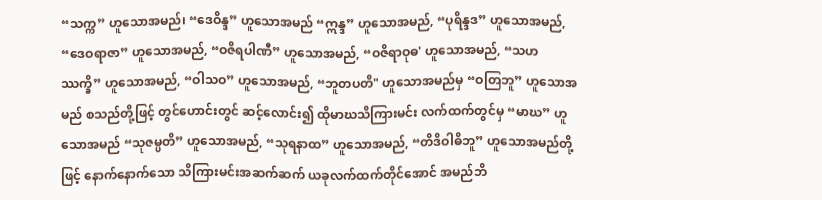“သက္က” ဟူသောအမည်၊ “ဒေဝိန္ဒ” ဟူသောအမည် “ဣန္ဒ” ဟူသောအမည်, “ပုရိန္ဒဒ” ဟူသောအမည်, “ဒေဝရာဇာ” ဟူသောအမည်, “ဝဇိရပါဏီ” ဟူသောအမည်, “ဝဇိရာဝုဓ' ဟူသောအမည်, “သဟဿက္ခိ” ဟူသောအမည်, “ဝါသဝ” ဟူသောအမည်, “ဘူတပတိ" ဟူသောအမည်မှ “ဝတြဘူ” ဟူသောအမည် စသည်တို့ဖြင့် တွင်ဟောင်းတွင် ဆင့်လောင်း၍ ထိုမာဃသိကြားမင်း လက်ထက်တွင်မှ “မာဃ” ဟူသောအမည် “သုဇမ္ပတိ” ဟူသောအမည်, “သုရနာထ” ဟူသောအမည်, “တိဒိဝါဓိဘူ” ဟူသောအမည်တို့ဖြင့် နောက်နောက်သော သိကြားမင်းအဆက်ဆက် ယခုလက်ထက်တိုင်အောင် အမည်ဘိ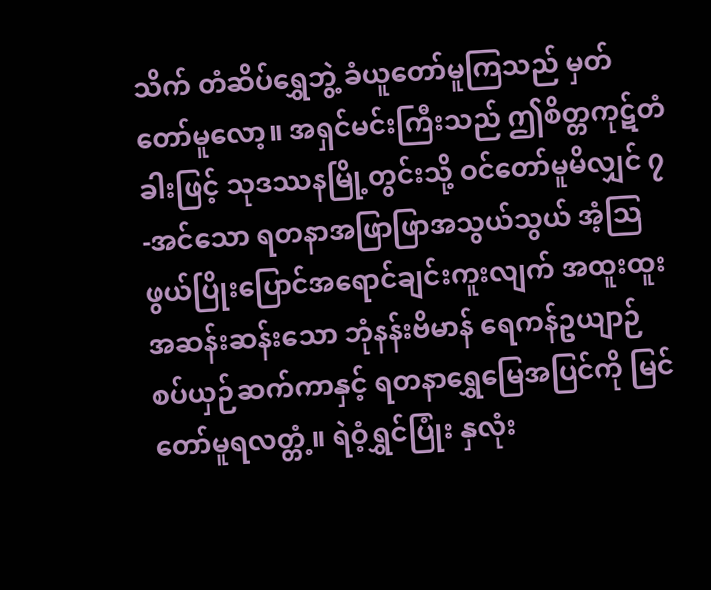သိက် တံဆိပ်ရွှေဘွဲ့ ခံယူတော်မူကြသည် မှတ်တော်မူလော့။ အရှင်မင်းကြီးသည် ဤစိတ္တကုဋ်တံခါးဖြင့် သုဒဿနမြို့တွင်းသို့ ဝင်တော်မူမိလျှင် ၇-အင်သော ရတနာအဖြာဖြာအသွယ်သွယ် အံ့သြဖွယ်ပြိုးပြောင်အရောင်ချင်းကူးလျက် အထူးထူးအဆန်းဆန်းသော ဘုံနန်းဗိမာန် ရေကန်ဥယျာဉ် စပ်ယှဉ်ဆက်ကာနှင့် ရတနာရွှေမြေအပြင်ကို မြင်တော်မူရလတ္တံ့။ ရဲဝံ့ရွှင်ပြုံး နှလုံး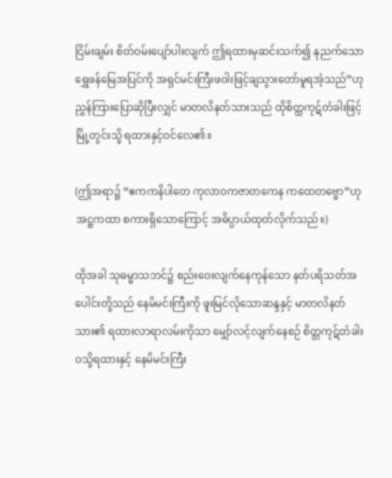ငြိမ်းချမ်း စိတ်ဝမ်းပျော်ပါးလျက် ဤရထားမှဆင်းသက်၍ နုညက်သော ရွှေဖန်မြေအပြင်ကို အရှင်မင်းကြီးဖဝါးဖြင့်ချသွားတော်မူရအံ့သည်”ဟု ညွှန်ကြားပြောဆိုပြီးလျှင် မာတလိနတ်သားသည် ထိုစိတ္ထကုဋ်တံခါးဖြင့် မြို့တွင်းသို့ ရထားနှင့်ဝင်လေ၏။

(ဤအရာ၌ “ဧကကနိပါတေ ကုလာဝကဇာတကေန ကထေတဗ္ဗော”ဟု အဋ္ဌကထာ စကားရှိသောကြောင့် အဓိပ္ပာယ်ထုတ်လိုက်သည်။)

ထိုအခါ သုဓမ္မာသဘင်၌ စည်းဝေးလျက်နေကုန်သော နတ်ပရိသတ်အပေါင်းတို့သည် နေမိမင်းကြီးကို ဖူးမြင်လိုသောဆန္ဒနှင့် မာတလိနတ်သား၏ ရထားလာရာလမ်းကိုသာ မျှော်လင့်လျက်နေစဉ် စိတ္တကုဋ်တံခါးဝသို့ရထားနှင့် နေမိမင်းကြီး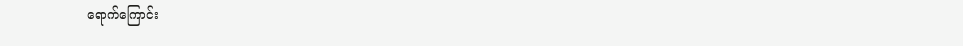ရောက်ကြောင်း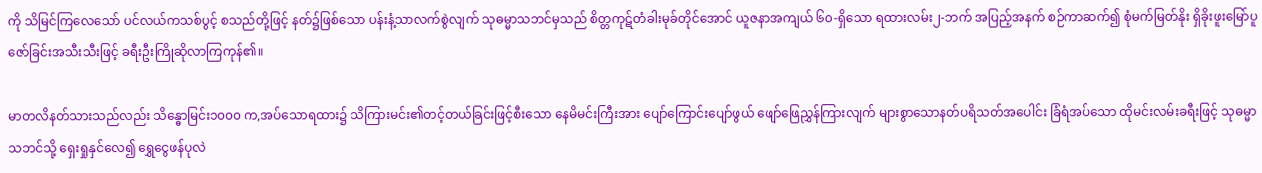ကို သိမြင်ကြလေသော် ပင်လယ်ကသစ်ပွင့် စသည်တို့ဖြင့် နတ်၌ဖြစ်သော ပန်းနံ့သာလက်စွဲလျက် သုဓမ္မာသဘင်မှသည် စိတ္တကုဋ်တံခါးမုခ်တိုင်အောင် ယူဇနာအကျယ် ၆၀-ရှိသော ရထားလမ်း၂-ဘက် အပြည့်အနက် စဉ်ကာဆက်၍ စုံမက်မြတ်နိုး ရှိခိုးဖူးမြော်ပူဇော်ခြင်းအသီးသီးဖြင့် ခရီးဦးကြိုဆိုလာကြကုန်၏။

မာတလိနတ်သားသည်လည်း သိန္ဓောမြင်း၁၀၀၀ က,အပ်သောရထား၌ သိကြားမင်း၏တင့်တယ်ခြင်းဖြင့်စီးသော နေမိမင်းကြီးအား ပျော်ကြောင်းပျော်ဖွယ် ဖျော်ဖြေညွှန်ကြားလျက် များစွာသောနတ်ပရိသတ်အပေါင်း ခြံရံအပ်သော ထိုမင်းလမ်းခရီးဖြင့် သုဓမ္မာသဘင်သို့ ရှေးရှုနှင်လေ၍ ရွှေငွေဖန်ပုလဲ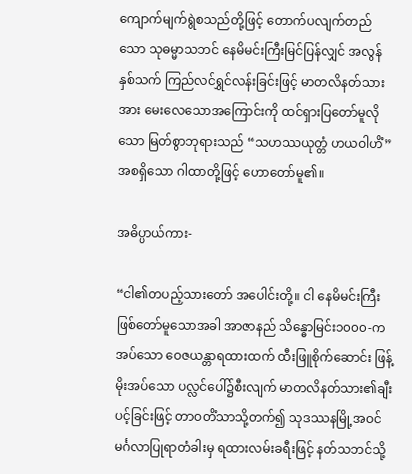ကျောက်မျက်ရွဲစသည်တို့ဖြင့် တောက်ပလျက်တည်သော သုဓမ္မာသဘင် နေမိမင်းကြီးမြင်ပြန်လျှင် အလွန်နှစ်သက် ကြည်လင်ရွှင်လန်းခြင်းဖြင့် မာတလိနတ်သားအား မေးလေသောအကြောင်းကို ထင်ရှားပြတော်မူလိုသော မြတ်စွာဘုရားသည် “သဟဿယုတ္တံ ဟယဝါဟိံ” အစရှိသော ဂါထာတို့ဖြင့် ဟောတော်မူ၏။

အဓိပ္ပာယ်ကား-

“ငါ၏တပည့်သားတော် အပေါင်းတို့။ ငါ နေမိမင်းကြီး ဖြစ်တော်မူသောအခါ အာဇာနည် သိန္ဓောမြင်း၁၀၀၀-ကအပ်သော ဝေဇယန္တာရထားထက် ထီးဖြူစိုက်ဆောင်း ဖြန့်မိုးအပ်သော ပလ္လင်ပေါ်၌စီးလျက် မာတလိနတ်သား၏ချီးပင့်ခြင်းဖြင့် တာဝတိံသာသို့တက်၍ သုဒဿနမြို့အဝင် မင်္ဂလာပြုရာတံခါးမှ ရထားလမ်းခရီးဖြင့် နတ်သဘင်သို့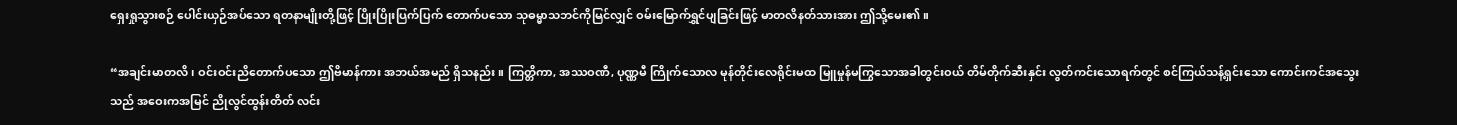ရှေးရှုသွားစဉ် ပေါင်းယှဉ်အပ်သော ရတနာမျိုးတို့ဖြင့် ပြိုးပြိုးပြက်ပြက် တောက်ပသော သုဓမ္မာသဘင်ကိုမြင်လျှင် ဝမ်းမြောက်ရွှင်ပျခြင်းဖြင့် မာတလိနတ်သားအား ဤသို့မေး၏။

“အချင်းမာတလိ၊ ဝင်းဝင်းညိတောက်ပသော ဤဗိမာန်ကား အဘယ်အမည် ရှိသနည်း။ ကြတ္တိကာ, အဿဝဏီ, ပုဏ္ဏမီ ကြိုက်သောလ မုန်တိုင်းလေရိုင်းမထ မြူမှုန်မကြွသောအခါတွင်းဝယ် တိမ်တိုက်ဆီးနှင်း လွတ်ကင်းသောရက်တွင် စင်ကြယ်သန့်ရှင်းသော ကောင်းကင်အသွေးသည် အဝေးကအမြင် ညိုလွင်ထွန်းတိတ် လင်း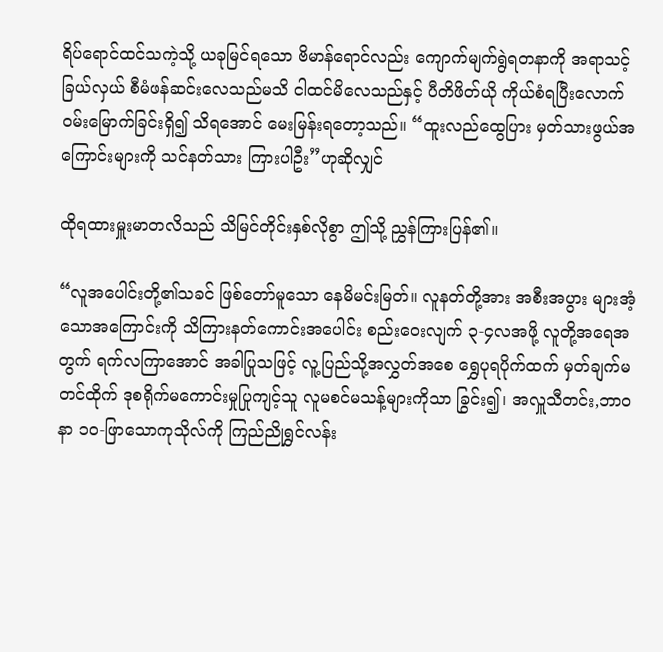ရိပ်ရောင်ထင်သကဲ့သို့ ယခုမြင်ရသော ဗိမာန်ရောင်လည်း ကျောက်မျက်ရွဲရတနာကို အရာသင့်ခြယ်လှယ် စီမံဖန်ဆင်းလေသည်မသိ ငါထင်မိလေသည်နှင့် ပီတိဖိတ်ယို ကိုယ်စံရပြီးလောက် ဝမ်းမြောက်ခြင်းရှိ၍ သိရအောင် မေးမြန်းရတော့သည်။ “ထူးလည်ထွေပြား မှတ်သားဖွယ်အကြောင်းများကို သင်နတ်သား ကြားပါဦး”ဟုဆိုလျှင်

ထိုရထားမှူးမာတလိသည် သိမြင်တိုင်းနှစ်လိုစွာ ဤသို့ ညွှန်ကြားပြန်၏။

“လူအပေါင်းတို့၏သခင် ဖြစ်တော်မူသော နေမိမင်းမြတ်။ လူနတ်တို့အား အစီးအပွား များအံ့သောအကြောင်းကို သိကြားနတ်ကောင်းအပေါင်း စည်းဝေးလျက် ၃-၄လအဖို့ လူတို့အရေအတွက် ရက်လကြာအောင် အခါပြုသဖြင့် လူ့ပြည်သို့အလွှတ်အစေ ရွှေပုရပိုက်ထက် မှတ်ချက်မတင်ထိုက် ဒုစရိုက်မကောင်းမှုပြုကျင့်သူ လူမစင်မသန့်များကိုသာ ခြွင်း၍၊ အလှူသီတင်း,ဘာဝနာ ၁၀-ဖြာသောကုသိုလ်ကို ကြည်ညိုရွှင်လန်း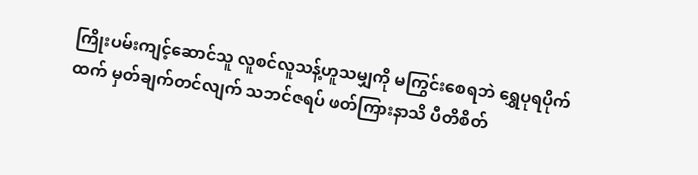ကြိုးပမ်းကျင့်ဆောင်သူ လူစင်လူသန့်ဟူသမျှကို မကြွင်းစေရဘဲ ရွှေပုရပိုက်ထက် မှတ်ချက်တင်လျက် သဘင်ဇရပ် ဖတ်ကြားနာသိ ပီတိစိတ်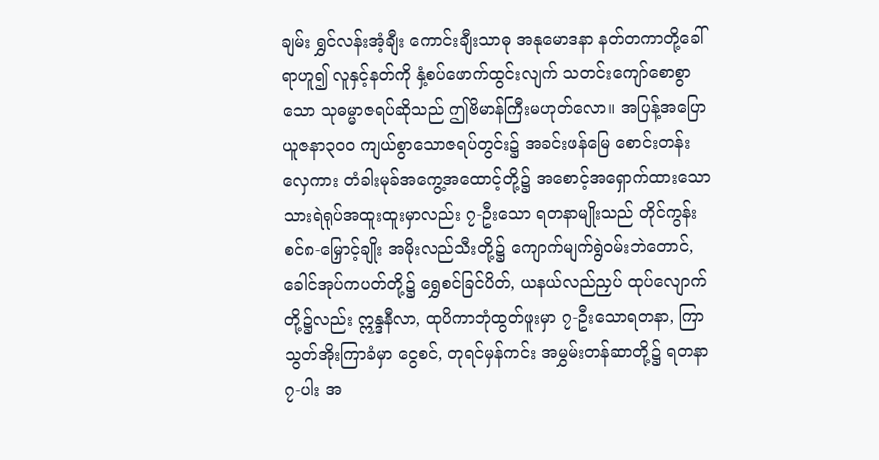ချမ်း ရွှင်လန်းအံ့ချီး ကောင်းချီးသာဓု အနုမောဒနာ နတ်တကာတို့ခေါ်ရာဟူ၍ လူနှင့်နတ်ကို နှံ့စပ်ဖောက်ထွင်းလျက် သတင်းကျော်စောစွာသော သုဓမ္မာဇရပ်ဆိုသည် ဤဗိမာန်ကြီးမဟုတ်လော။ အပြန့်အပြော ယူဇနာ၃၀၀ ကျယ်စွာသောဇရပ်တွင်း၌ အခင်းဖန်မြေ စောင်းတန်းလှေကား တံခါးမုခ်အကွေ့အထောင့်တို့၌ အစောင့်အရှောက်ထားသော သားရဲရုပ်အထူးထူးမှာလည်း ၇-ဦးသော ရတနာမျိုးသည် တိုင်ကွန်းစင်၈-မြှောင့်ချိုး အမိုးလည်သီးတို့၌ ကျောက်မျက်ရွဲဝမ်းဘဲတောင်, ခေါင်အုပ်ကပတ်တို့၌ ရွှေစင်ခြင်ပိတ်, ယနယ်လည်ညှပ် ထုပ်လျောက်တို့၌လည်း ဣန္ဒနီလာ, ထုပိကာဘုံထွတ်ဖူးမှာ ၇-ဦးသောရတနာ, ကြာသွတ်အိုးကြာခံမှာ ငွေစင်, တုရင်မှန်ကင်း အမွှမ်းတန်ဆာတို့၌ ရတနာ ၇-ပါး အ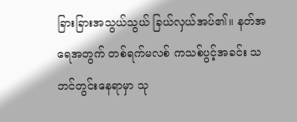ခြားခြားအသွယ်သွယ် ခြယ်လှယ်အပ်၏။ နတ်အရေအတွက် တစ်ရက်မလစ် ကသစ်ပွင့်အခင်း သဘင်တွင်းနေရာမှာ သု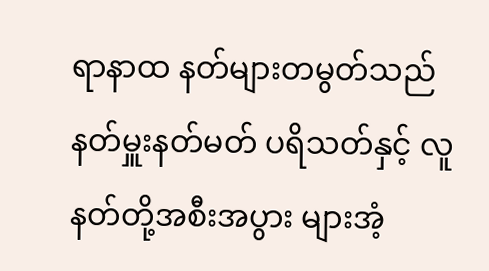ရာနာထ နတ်များတမွတ်သည် နတ်မှူးနတ်မတ် ပရိသတ်နှင့် လူနတ်တို့အစီးအပွား များအံ့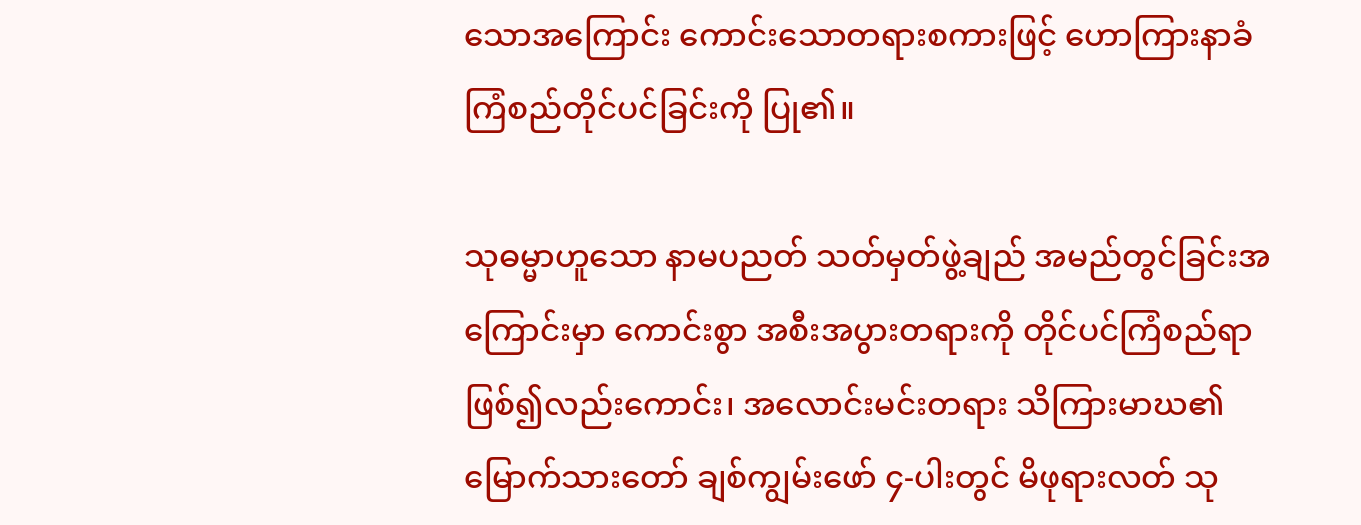သောအကြောင်း ကောင်းသောတရားစကားဖြင့် ဟောကြားနာခံ ကြံစည်တိုင်ပင်ခြင်းကို ပြု၏။

သုဓမ္မာဟူသော နာမပညတ် သတ်မှတ်ဖွဲ့ချည် အမည်တွင်ခြင်းအကြောင်းမှာ ကောင်းစွာ အစီးအပွားတရားကို တိုင်ပင်ကြံစည်ရာ ဖြစ်၍လည်းကောင်း၊ အလောင်းမင်းတရား သိကြားမာဃ၏ မြောက်သားတော် ချစ်ကျွမ်းဖော် ၄-ပါးတွင် မိဖုရားလတ် သု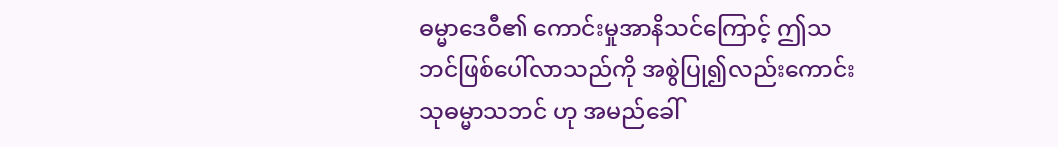ဓမ္မာဒေဝီ၏ ကောင်းမှုအာနိသင်ကြောင့် ဤသဘင်ဖြစ်ပေါ်လာသည်ကို အစွဲပြု၍လည်းကောင်း သုဓမ္မာသဘင် ဟု အမည်ခေါ်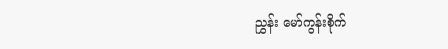ညွှန်း မော်ကွန်းစိုက်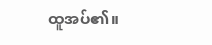ထူအပ်၏။